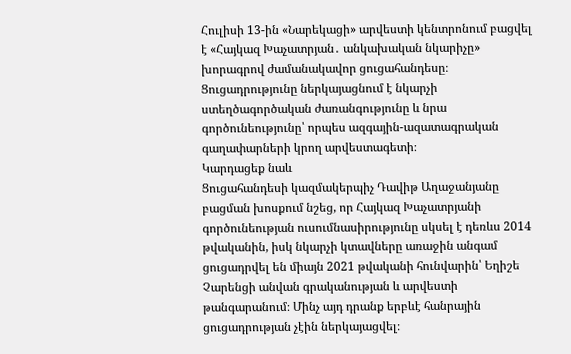Հուլիսի 13-ին «Նարեկացի» արվեստի կենտրոնում բացվել է «Հայկազ Խաչատրյան․ անկախական նկարիչը» խորագրով ժամանակավոր ցուցահանդեսը։
Ցուցադրությունը ներկայացնում է նկարչի ստեղծագործական ժառանգությունը և նրա գործունեությունը՝ որպես ազգային-ազատագրական գաղափարների կրող արվեստագետի։
Կարդացեք նաև
Ցուցահանդեսի կազմակերպիչ Դավիթ Աղաջանյանը բացման խոսքում նշեց, որ Հայկազ Խաչատրյանի գործունեության ուսումնասիրությունը սկսել է դեռևս 2014 թվականին, իսկ նկարչի կտավները առաջին անգամ ցուցադրվել են միայն 2021 թվականի հունվարին՝ Եղիշե Չարենցի անվան գրականության և արվեստի թանգարանում։ Մինչ այդ դրանք երբևէ հանրային ցուցադրության չէին ներկայացվել։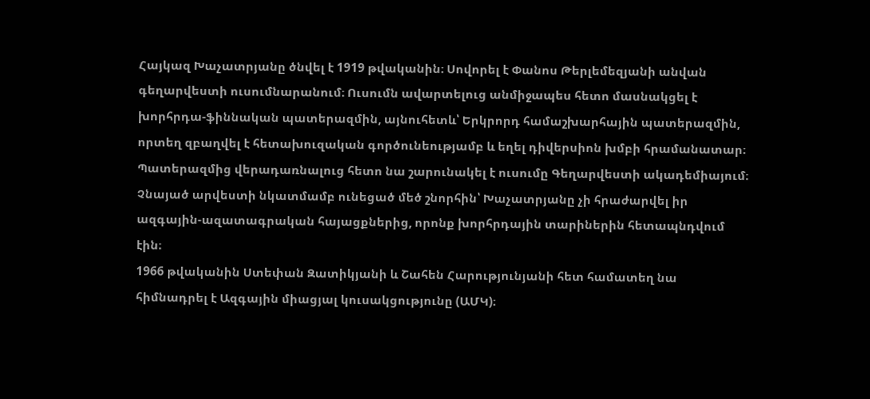Հայկազ Խաչատրյանը ծնվել է 1919 թվականին։ Սովորել է Փանոս Թերլեմեզյանի անվան գեղարվեստի ուսումնարանում։ Ուսումն ավարտելուց անմիջապես հետո մասնակցել է խորհրդա-ֆիննական պատերազմին, այնուհետև՝ Երկրորդ համաշխարհային պատերազմին, որտեղ զբաղվել է հետախուզական գործունեությամբ և եղել դիվերսիոն խմբի հրամանատար։
Պատերազմից վերադառնալուց հետո նա շարունակել է ուսումը Գեղարվեստի ակադեմիայում։ Չնայած արվեստի նկատմամբ ունեցած մեծ շնորհին՝ Խաչատրյանը չի հրաժարվել իր ազգային-ազատագրական հայացքներից, որոնք խորհրդային տարիներին հետապնդվում էին։
1966 թվականին Ստեփան Զատիկյանի և Շահեն Հարությունյանի հետ համատեղ նա հիմնադրել է Ազգային միացյալ կուսակցությունը (ԱՄԿ)։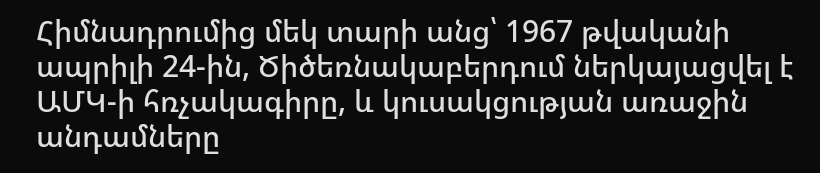Հիմնադրումից մեկ տարի անց՝ 1967 թվականի ապրիլի 24-ին, Ծիծեռնակաբերդում ներկայացվել է ԱՄԿ-ի հռչակագիրը, և կուսակցության առաջին անդամները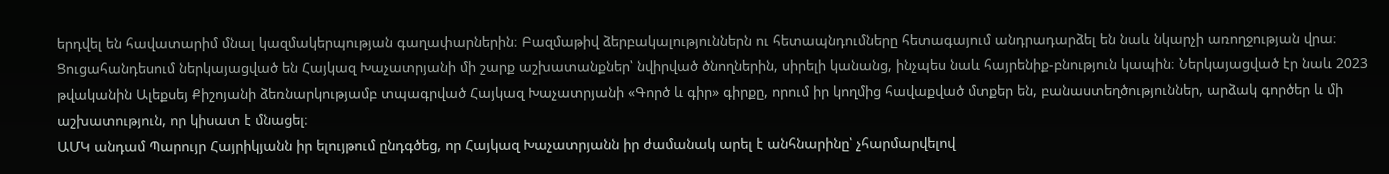երդվել են հավատարիմ մնալ կազմակերպության գաղափարներին։ Բազմաթիվ ձերբակալություններն ու հետապնդումները հետագայում անդրադարձել են նաև նկարչի առողջության վրա։
Ցուցահանդեսում ներկայացված են Հայկազ Խաչատրյանի մի շարք աշխատանքներ՝ նվիրված ծնողներին, սիրելի կանանց, ինչպես նաև հայրենիք-բնություն կապին։ Ներկայացված էր նաև 2023 թվականին Ալեքսեյ Քիշոյանի ձեռնարկությամբ տպագրված Հայկազ Խաչատրյանի «Գործ և գիր» գիրքը, որում իր կողմից հավաքված մտքեր են, բանաստեղծություններ, արձակ գործեր և մի աշխատություն, որ կիսատ է մնացել։
ԱՄԿ անդամ Պարույր Հայրիկյանն իր ելույթում ընդգծեց, որ Հայկազ Խաչատրյանն իր ժամանակ արել է անհնարինը՝ չհարմարվելով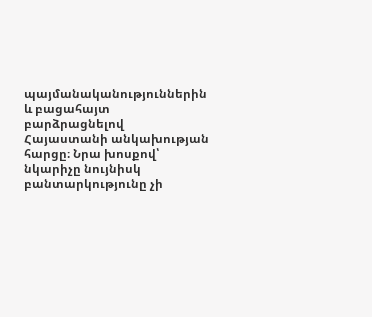պայմանականություններին և բացահայտ բարձրացնելով Հայաստանի անկախության հարցը։ Նրա խոսքով՝ նկարիչը նույնիսկ բանտարկությունը չի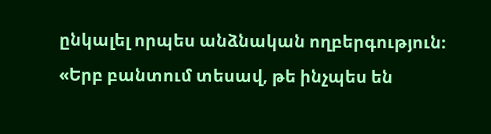ընկալել որպես անձնական ողբերգություն։
«Երբ բանտում տեսավ, թե ինչպես են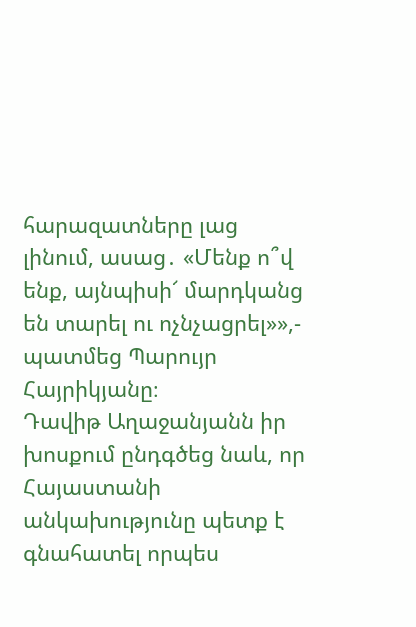հարազատները լաց լինում, ասաց․ «Մենք ո՞վ ենք, այնպիսի՜ մարդկանց են տարել ու ոչնչացրել»»,- պատմեց Պարույր Հայրիկյանը։
Դավիթ Աղաջանյանն իր խոսքում ընդգծեց նաև, որ Հայաստանի անկախությունը պետք է գնահատել որպես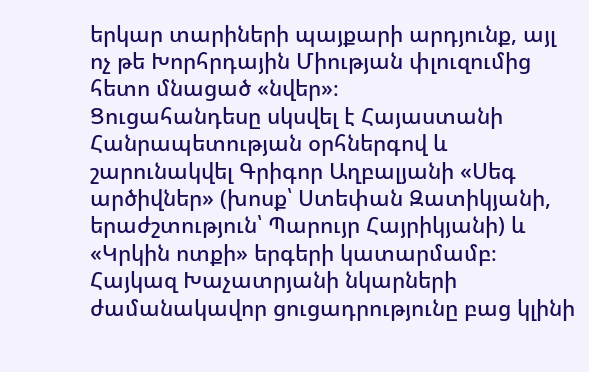երկար տարիների պայքարի արդյունք, այլ ոչ թե Խորհրդային Միության փլուզումից հետո մնացած «նվեր»։
Ցուցահանդեսը սկսվել է Հայաստանի Հանրապետության օրհներգով և շարունակվել Գրիգոր Աղբալյանի «Սեգ արծիվներ» (խոսք՝ Ստեփան Զատիկյանի, երաժշտություն՝ Պարույր Հայրիկյանի) և «Կրկին ոտքի» երգերի կատարմամբ։
Հայկազ Խաչատրյանի նկարների ժամանակավոր ցուցադրությունը բաց կլինի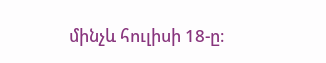մինչև հուլիսի 18-ը։